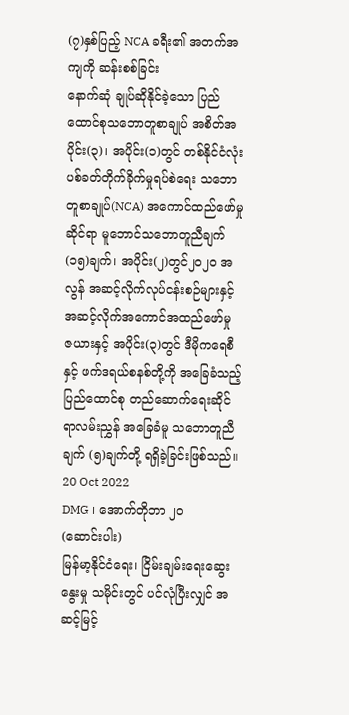(၇)နှစ်ပြည့် NCA ခရီး၏ အတက်အကျကို ဆန်းစစ်ခြင်း
နောက်ဆုံ ချုပ်ဆိုနိုင်ခဲ့သော ပြည်ထောင်စုသဘောတူစာချုပ် အစိတ်အပိုင်း(၃)၊ အပိုင်း(၁)တွင် တစ်နိုင်ငံလုံး ပစ်ခတ်တိုက်ခိုက်မှုရပ်စဲရေး သဘောတူစာချုပ်(NCA) အကောင်ထည်ဖော်မှုဆိုင်ရာ မူဘောင်သဘောတူညီချက် (၁၅)ချက်၊ အပိုင်း(၂)တွင်၂၀၂၀ အလွန် အဆင့်လိုက်လုပ်ငန်းစဉ်များနှင့် အဆင့်လိုက်အကောင်အထည်ဖော်မှု ဇယားနှင့် အပိုင်း(၃)တွင် ဒီမိုကရေစီနှင့် ဖက်ဒရယ်စနစ်တို့ကို အခြေခံသည့် ပြည်ထောင်စု တည်ဆောက်ရေးဆိုင်ရာလမ်းညွှန် အခြေခံမူ သဘောတူညီချက် (၅)ချက်တို့ ရရှိခဲ့ခြင်းဖြစ်သည်။
20 Oct 2022
DMG ၊ အောက်တိုဘာ ၂၀
(ဆောင်းပါး)
မြန်မာ့နိုင်ငံရေး၊ ငြိမ်းချမ်းရေးဆွေးနွေးမှု သမိုင်းတွင် ပင်လုံပြီးလျှင် အဆင့်မြင့်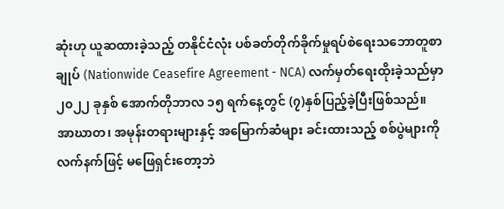ဆုံးဟု ယူဆထားခဲ့သည့် တနိုင်ငံလုံး ပစ်ခတ်တိုက်ခိုက်မှုရပ်စဲရေးသဘောတူစာချုပ် (Nationwide Ceasefire Agreement - NCA) လက်မှတ်ရေးထိုးခဲ့သည်မှာ ၂၀၂၂ ခုနှစ် အောက်တိုဘာလ ၁၅ ရက်နေ့တွင် (၇)နှစ်ပြည့်ခဲ့ပြီးဖြစ်သည်။
အာဃာတ၊ အမုန်းတရားများနှင့် အမြောက်ဆံများ ခင်းထားသည့် စစ်ပွဲများကို လက်နက်ဖြင့် မဖြေရှင်းတော့ဘဲ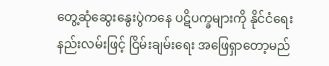တွေ့ဆုံဆွေးနွေးပွဲကနေ ပဋိပက္ခများကို နိုင်ငံရေးနည်းလမ်းဖြင့် ငြိမ်းချမ်းရေး အဖြေရှာတော့မည်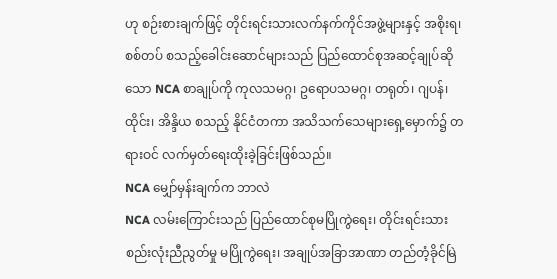ဟု စဉ်းစားချက်ဖြင့် တိုင်းရင်းသားလက်နက်ကိုင်အဖွဲ့များနှင့် အစိုးရ၊ စစ်တပ် စသည့်ခေါင်းဆောင်များသည် ပြည်ထောင်စုအဆင့်ချုပ်ဆိုသော NCA စာချုပ်ကို ကုလသမဂ္ဂ၊ ဥရောပသမဂ္ဂ၊ တရုတ်၊ ဂျပန်၊ ထိုင်း၊ အိန္ဒိယ စသည့် နိုင်ငံတကာ အသိသက်သေများရှေ့မှောက်၌ တရားဝင် လက်မှတ်ရေးထိုးခဲ့ခြင်းဖြစ်သည်။
NCA မျှော်မှန်းချက်က ဘာလဲ
NCA လမ်းကြောင်းသည် ပြည်ထောင်စုမပြိုကွဲရေး၊ တိုင်းရင်းသားစည်းလုံးညီညွတ်မှု မပြိုကွဲရေး၊ အချုပ်အခြာအာဏာ တည်တံ့ခိုင်မြဲ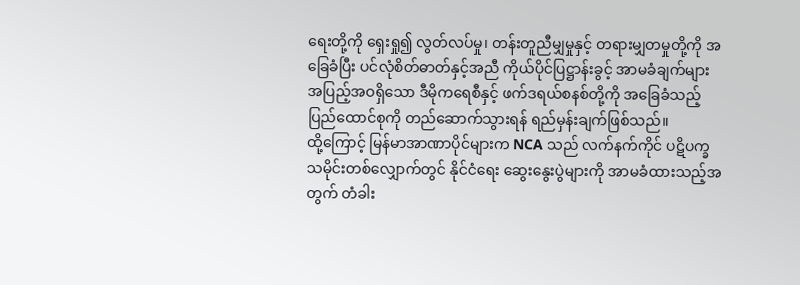ရေးတို့ကို ရှေးရှု၍ လွတ်လပ်မှု၊ တန်းတူညီမျှမှုနှင့် တရားမျှတမှုတို့ကို အခြေခံပြီး ပင်လုံစိတ်ဓာတ်နှင့်အညီ ကိုယ်ပိုင်ပြဋ္ဌာန်းခွင့် အာမခံချက်များ အပြည့်အဝရှိသော ဒီမိုကရေစီနှင့် ဖက်ဒရယ်စနစ်တို့ကို အခြေခံသည့် ပြည်ထောင်စုကို တည်ဆောက်သွားရန် ရည်မှန်းချက်ဖြစ်သည်။
ထို့ကြောင့် မြန်မာအာဏာပိုင်များက NCA သည် လက်နက်ကိုင် ပဋိပက္ခသမိုင်းတစ်လျှောက်တွင် နိုင်ငံရေး ဆွေးနွေးပွဲများကို အာမခံထားသည့်အတွက် တံခါး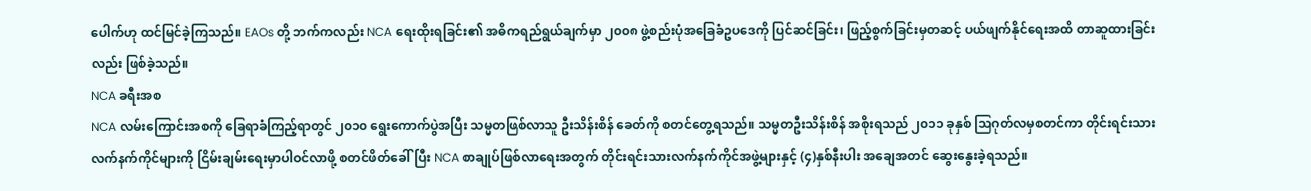ပေါက်ဟု ထင်မြင်ခဲ့ကြသည်။ EAOs တို့ ဘက်ကလည်း NCA ရေးထိုးရခြင်း၏ အဓိကရည်ရွယ်ချက်မှာ ၂၀၀၈ ဖွဲ့စည်းပုံအခြေခံဥပဒေကို ပြင်ဆင်ခြင်း၊ ဖြည့်စွက်ခြင်းမှတဆင့် ပယ်ဖျက်နိုင်ရေးအထိ တာဆူထားခြင်းလည်း ဖြစ်ခဲ့သည်။
NCA ခရီးအစ
NCA လမ်းကြောင်းအစကို ခြေရာခံကြည့်ရာတွင် ၂၀၁၀ ရွေးကောက်ပွဲအပြီး သမ္မတဖြစ်လာသူ ဦးသိန်းစိန် ခေတ်ကို စတင်တွေ့ရသည်။ သမ္မတဦးသိန်းစိန် အစိုးရသည် ၂၀၁၁ ခုနှစ် သြဂုတ်လမှစတင်ကာ တိုင်းရင်းသား လက်နက်ကိုင်များကို ငြိမ်းချမ်းရေးမှာပါဝင်လာဖို့ စတင်ဖိတ်ခေါ်ပြီး NCA စာချုပ်ဖြစ်လာရေးအတွက် တိုင်းရင်းသားလက်နက်ကိုင်အဖွဲ့များနှင့် (၄)နှစ်နီးပါး အချေအတင် ဆွေးနွေးခဲ့ရသည်။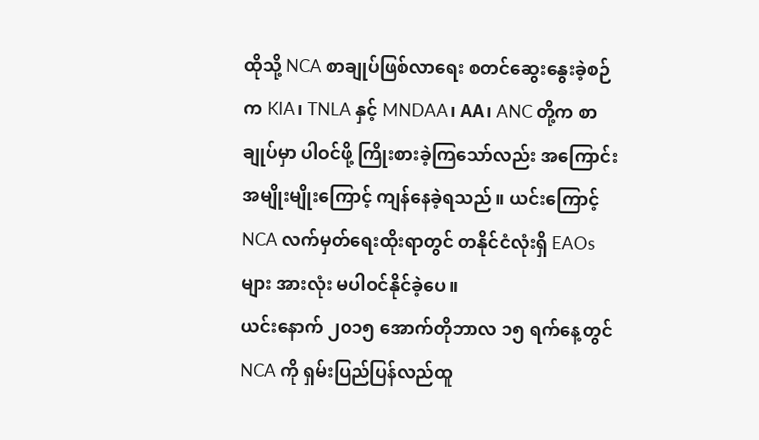ထိုသို့ NCA စာချုပ်ဖြစ်လာရေး စတင်ဆွေးနွေးခဲ့စဉ်က KIA၊ TNLA နှင့် MNDAA၊ AA၊ ANC တို့က စာချုပ်မှာ ပါဝင်ဖို့ ကြိုးစားခဲ့ကြသော်လည်း အကြောင်းအမျိုးမျိုးကြောင့် ကျန်နေခဲ့ရသည်။ ယင်းကြောင့် NCA လက်မှတ်ရေးထိုးရာတွင် တနိုင်ငံလုံးရှိ EAOs များ အားလုံး မပါဝင်နိုင်ခဲ့ပေ။
ယင်းနောက် ၂၀၁၅ အောက်တိုဘာလ ၁၅ ရက်နေ့တွင် NCA ကို ရှမ်းပြည်ပြန်လည်ထူ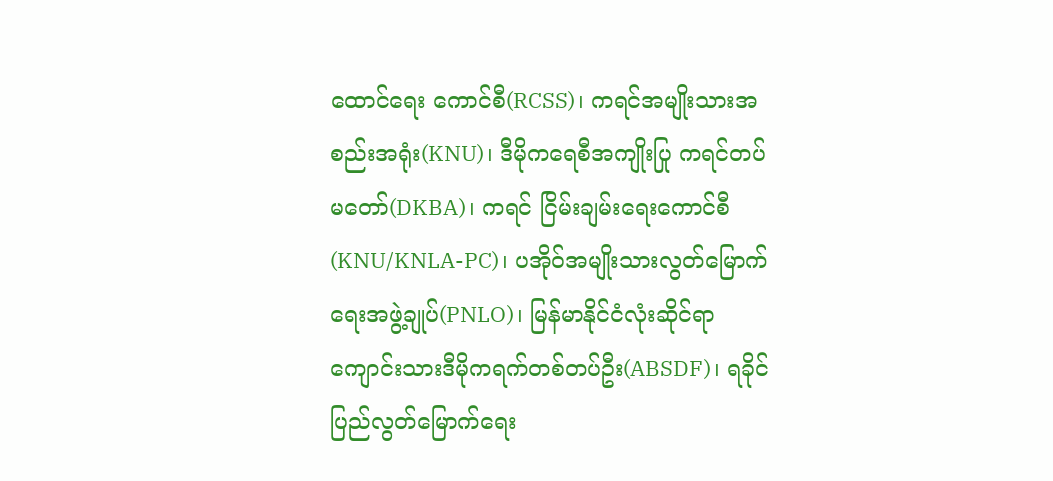ထောင်ရေး ကောင်စီ(RCSS)၊ ကရင်အမျိုးသားအစည်းအရုံး(KNU)၊ ဒီမိုကရေစီအကျိုးပြု ကရင်တပ်မတော်(DKBA)၊ ကရင် ငြိမ်းချမ်းရေးကောင်စီ(KNU/KNLA-PC)၊ ပအိုဝ်အမျိုးသားလွတ်မြောက်ရေးအဖွဲ့ချုပ်(PNLO)၊ မြန်မာနိုင်ငံလုံးဆိုင်ရာ ကျောင်းသားဒီမိုကရက်တစ်တပ်ဦး(ABSDF)၊ ရခိုင်ပြည်လွတ်မြောက်ရေး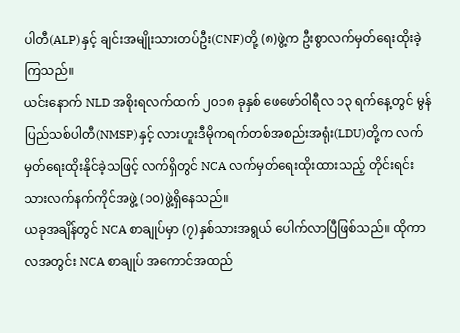ပါတီ(ALP)နှင့် ချင်းအမျိုးသားတပ်ဦး(CNF)တို့ (၈)ဖွဲ့က ဦးစွာလက်မှတ်ရေးထိုးခဲ့ကြသည်။
ယင်းနောက် NLD အစိုးရလက်ထက် ၂၀၁၈ ခုနှစ် ဖေဖော်ဝါရီလ ၁၃ ရက်နေ့တွင် မွန်ပြည်သစ်ပါတီ(NMSP)နှင့် လားဟူးဒီမိုကရက်တစ်အစည်းအရုံး(LDU)တို့က လက်မှတ်ရေးထိုးနိုင်ခဲ့သဖြင့် လက်ရှိတွင် NCA လက်မှတ်ရေးထိုးထားသည့် တိုင်းရင်းသားလက်နက်ကိုင်အဖွဲ့ (၁၀)ဖွဲ့ရှိနေသည်။
ယခုအချိန်တွင် NCA စာချုပ်မှာ (၇)နှစ်သားအရွယ် ပေါက်လာပြီဖြစ်သည်။ ထိုကာလအတွင်း NCA စာချုပ် အကောင်အထည်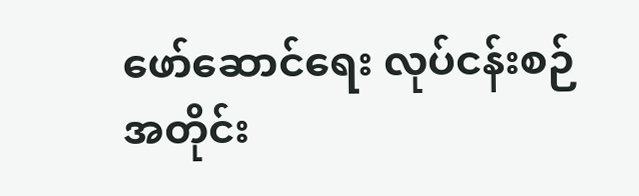ဖော်ဆောင်ရေး လုပ်ငန်းစဉ်အတိုင်း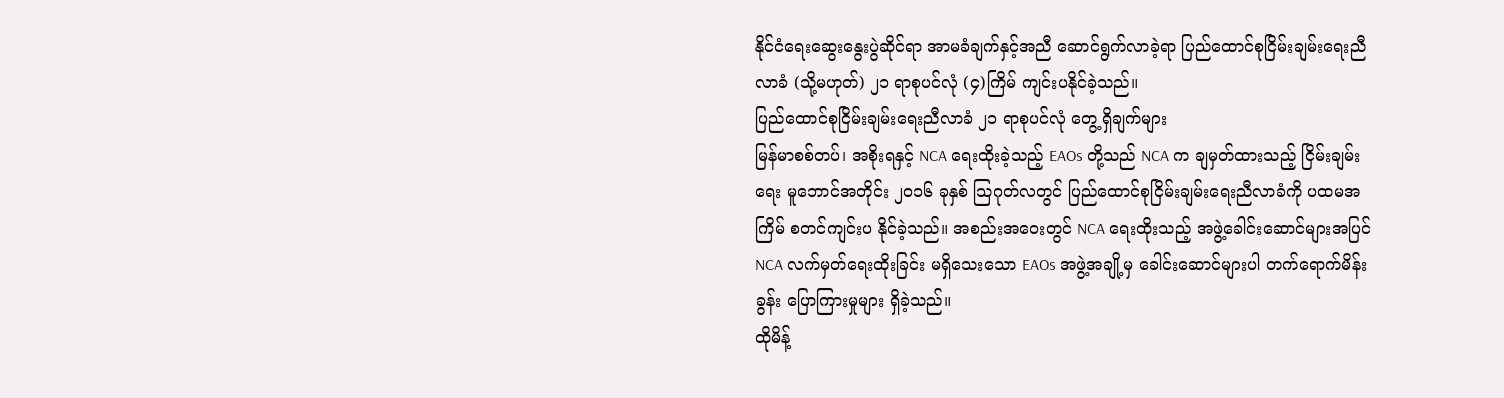နိုင်ငံရေးဆွေးနွေးပွဲဆိုင်ရာ အာမခံချက်နှင့်အညီ ဆောင်ရွက်လာခဲ့ရာ ပြည်ထောင်စုငြိမ်းချမ်းရေးညီလာခံ (သို့မဟုတ်) ၂၁ ရာစုပင်လုံ (၄)ကြိမ် ကျင်းပနိုင်ခဲ့သည်။
ပြည်ထောင်စုငြိမ်းချမ်းရေးညီလာခံ ၂၁ ရာစုပင်လုံ တွေ့ရှိချက်များ
မြန်မာစစ်တပ်၊ အစိုးရနှင့် NCA ရေးထိုးခဲ့သည့် EAOs တို့သည် NCA က ချမှတ်ထားသည့် ငြိမ်းချမ်းရေး မူဘောင်အတိုင်း ၂၀၁၆ ခုနှစ် သြဂုတ်လတွင် ပြည်ထောင်စုငြိမ်းချမ်းရေးညီလာခံကို ပထမအကြိမ် စတင်ကျင်းပ နိုင်ခဲ့သည်။ အစည်းအဝေးတွင် NCA ရေးထိုးသည့် အဖွဲ့ခေါင်းဆောင်များအပြင် NCA လက်မှတ်ရေးထိုးခြင်း မရှိသေးသော EAOs အဖွဲ့အချို့မှ ခေါင်းဆောင်များပါ တက်ရောက်မိန်းခွန်း ပြောကြားမှုများ ရှိခဲ့သည်။
ထိုမိန့်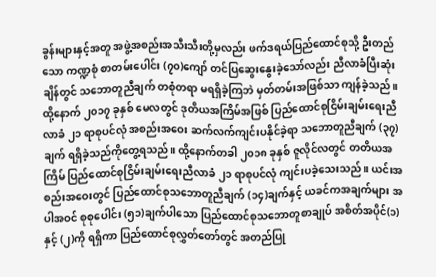ခွန်းများနှင့်အတူ အဖွဲ့အစည်းအသီးသီးတို့မှလည်း ဖက်ဒရယ်ပြည်ထောင်စုသို့ ဦးတည်သော ကဏ္ဍစုံ စာတမ်းပေါင်း (၇၀)ကျော် တင်ပြဆွေးနွေးခဲ့သော်လည်း ညီလာခံပြီးဆုံးချိန်တွင် သဘောတူညီချက် တစုံတရာ မရရှိခဲ့ကြဘဲ မှတ်တမ်းအဖြစ်သာ ကျန်ခဲ့သည်။
ထို့နောက် ၂၀၁၇ ခုနှစ် မေလတွင် ဒုတိယအကြိမ်အဖြစ် ပြည်ထောင်စုငြိမ်းချမ်းရေးညီလာခံ ၂၁ ရာစုပင်လုံ အစည်းအဝေး ဆက်လက်ကျင်းပနိုင်ခဲ့ရာ သဘောတူညီချက် (၃၇)ချက် ရရှိခဲ့သည်ကိုတွေ့ရသည်။ ထို့နောက်တခါ ၂၀၁၈ ခုနှစ် ဇူလိုင်လတွင် တတိယအကြိမ် ပြည်ထောင်စုငြိမ်းချမ်းရေးညီလာခံ ၂၁ ရာစုပင်လုံ ကျင်းပခဲ့သေးသည်။ ယင်းအစည်းအဝေးတွင် ပြည်ထောင်စုသဘောတူညီချက် (၁၄)ချက်နှင့် ယခင်ကအချက်များ အပါအဝင် စုစုပေါင်း (၅၁)ချက်ပါသော ပြည်ထောင်စုသဘောတူစာချုပ် အစိတ်အပိုင်(၁)နှင့် (၂)ကို ရရှိကာ ပြည်ထောင်စုလွှတ်တော်တွင် အတည်ပြု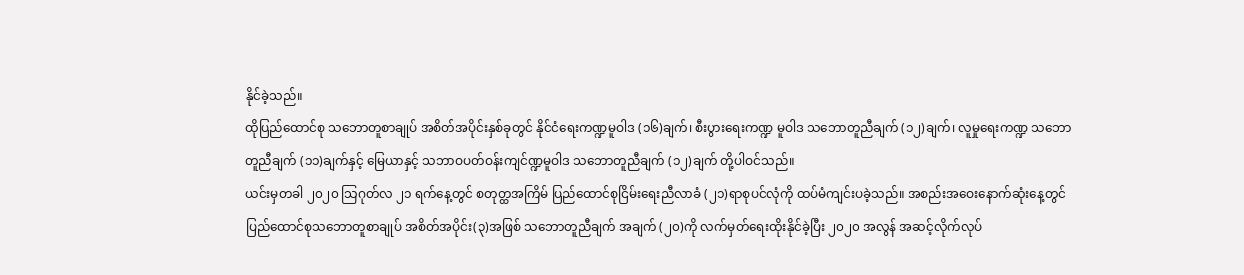နိုင်ခဲ့သည်။
ထိုပြည်ထောင်စု သဘောတူစာချုပ် အစိတ်အပိုင်းနှစ်ခုတွင် နိုင်ငံရေးကဏ္ဍမူဝါဒ (၁၆)ချက်၊ စီးပွားရေးကဏ္ဍ မူဝါဒ သဘောတူညီချက် (၁၂)ချက်၊ လူမှုရေးကဏ္ဍ သဘောတူညီချက် (၁၁)ချက်နှင့် မြေယာနှင့် သဘာဝပတ်ဝန်းကျင်ဏ္ဍမူဝါဒ သဘောတူညီချက် (၁၂)ချက် တို့ပါဝင်သည်။
ယင်းမှတခါ ၂၀၂၀ သြဂုတ်လ ၂၁ ရက်နေ့တွင် စတုတ္ထအကြိမ် ပြည်ထောင်စုငြိမ်းရေးညီလာခံ (၂၁)ရာစုပင်လုံကို ထပ်မံကျင်းပခဲ့သည်။ အစည်းအဝေးနောက်ဆုံးနေ့တွင် ပြည်ထောင်စုသဘောတူစာချုပ် အစိတ်အပိုင်း(၃)အဖြစ် သဘောတူညီချက် အချက် (၂၀)ကို လက်မှတ်ရေးထိုးနိုင်ခဲ့ပြီး ၂၀၂၀ အလွန် အဆင့်လိုက်လုပ်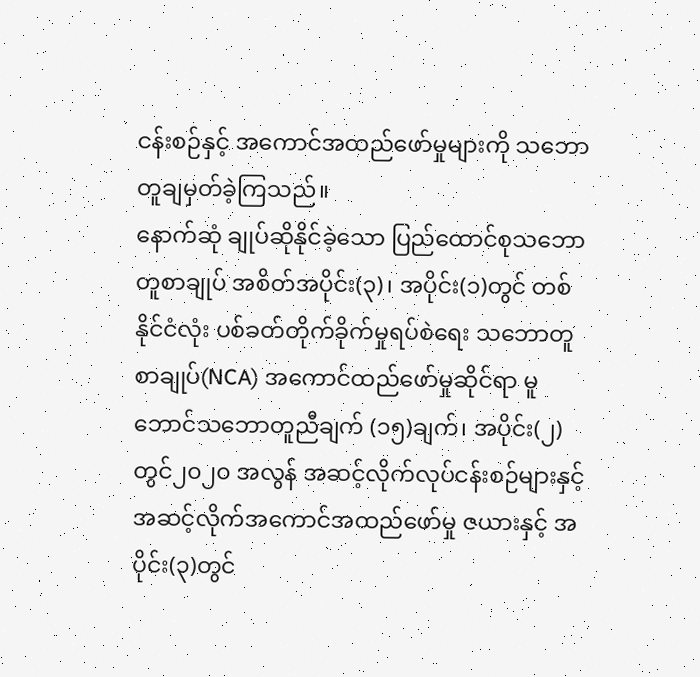ငန်းစဉ်နှင့် အကောင်အထည်ဖော်မှုများကို သဘောတူချမှတ်ခဲ့ကြသည်။
နောက်ဆုံ ချုပ်ဆိုနိုင်ခဲ့သော ပြည်ထောင်စုသဘောတူစာချုပ် အစိတ်အပိုင်း(၃)၊ အပိုင်း(၁)တွင် တစ်နိုင်ငံလုံး ပစ်ခတ်တိုက်ခိုက်မှုရပ်စဲရေး သဘောတူစာချုပ်(NCA) အကောင်ထည်ဖော်မှုဆိုင်ရာ မူဘောင်သဘောတူညီချက် (၁၅)ချက်၊ အပိုင်း(၂)တွင်၂၀၂၀ အလွန် အဆင့်လိုက်လုပ်ငန်းစဉ်များနှင့် အဆင့်လိုက်အကောင်အထည်ဖော်မှု ဇယားနှင့် အပိုင်း(၃)တွင်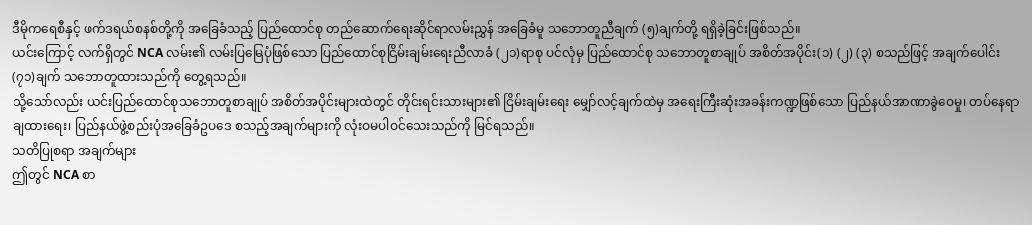ဒီမိုကရေစီနှင့် ဖက်ဒရယ်စနစ်တို့ကို အခြေခံသည့် ပြည်ထောင်စု တည်ဆောက်ရေးဆိုင်ရာလမ်းညွှန် အခြေခံမူ သဘောတူညီချက် (၅)ချက်တို့ ရရှိခဲ့ခြင်းဖြစ်သည်။
ယင်းကြောင့် လက်ရှိတွင် NCA လမ်း၏ လမ်းပြမြေပုံဖြစ်သော ပြည်ထောင်စုငြိမ်းချမ်းရေးညီလာခံ (၂၁)ရာစု ပင်လုံမှ ပြည်ထောင်စု သဘောတူစာချုပ် အစိတ်အပိုင်း(၁) (၂) (၃) စသည်ဖြင့် အချက်ပေါင်း (၇၁)ချက် သဘောတူထားသည်ကို တွေ့ရသည်။
သို့သော်လည်း ယင်းပြည်ထောင်စုသဘောတူစာချုပ် အစိတ်အပိုင်းများထဲတွင် တိုင်းရင်းသားများ၏ ငြိမ်းချမ်းရေး မျှော်လင့်ချက်ထဲမှ အရေးကြီးဆုံးအခန်းကဏ္ဍဖြစ်သော ပြည်နယ်အာဏာခွဲဝေမှု၊ တပ်နေရာချထားရေး၊ ပြည်နယ်ဖွဲ့စည်းပုံအခြေခံဥပဒေ စသည့်အချက်များကို လုံးဝမပါဝင်သေးသည်ကို မြင်ရသည်။
သတိပြုစရာ အချက်များ
ဤတွင် NCA စာ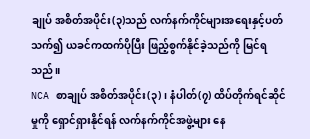ချုပ် အစိတ်အပိုင်း(၃)သည် လက်နက်ကိုင်များအရေးနှင့်ပတ်သက်၍ ယခင်ကထက်ပိုပြီး ဖြည့်စွက်နိုင်ခဲ့သည်ကို မြင်ရသည်။
NCA စာချုပ် အစိတ်အပိုင်း(၃)၊ နံပါတ်(၇) ထိပ်တိုက်ရင်ဆိုင်မှုကို ရှောင်ရှားနိုင်ရန် လက်နက်ကိုင်အဖွဲ့များ နေ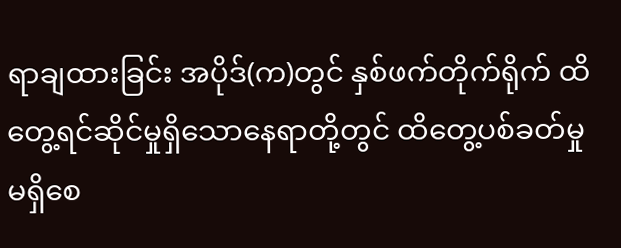ရာချထားခြင်း အပိုဒ်(က)တွင် နှစ်ဖက်တိုက်ရိုက် ထိတွေ့ရင်ဆိုင်မှုရှိသောနေရာတို့တွင် ထိတွေ့ပစ်ခတ်မှု မရှိစေ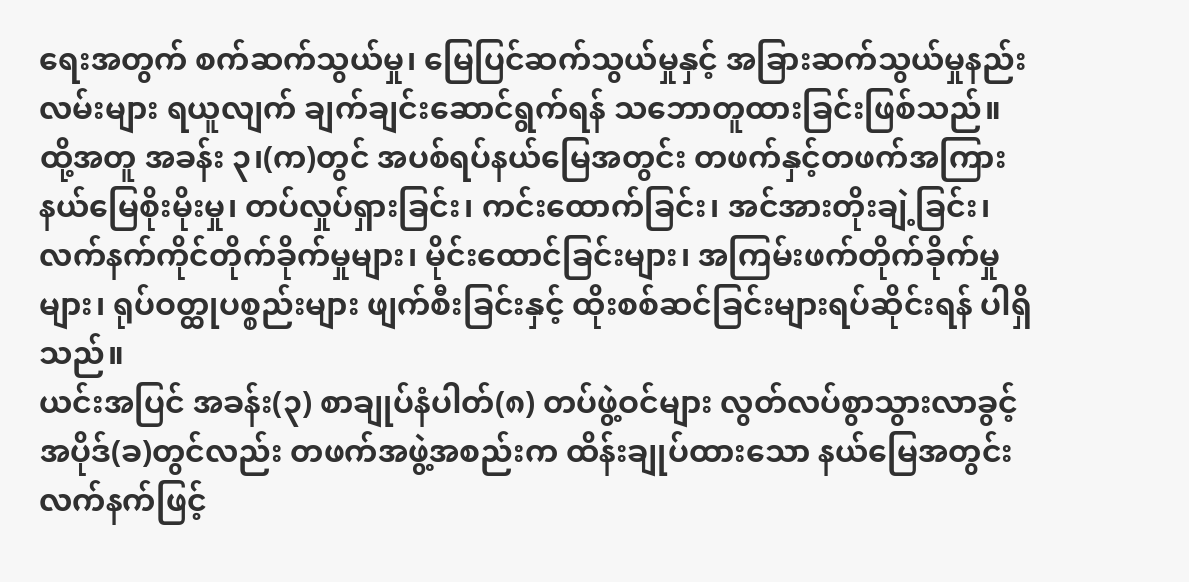ရေးအတွက် စက်ဆက်သွယ်မှု၊ မြေပြင်ဆက်သွယ်မှုနှင့် အခြားဆက်သွယ်မှုနည်းလမ်းများ ရယူလျက် ချက်ချင်းဆောင်ရွက်ရန် သဘောတူထားခြင်းဖြစ်သည်။
ထို့အတူ အခန်း ၃၊(က)တွင် အပစ်ရပ်နယ်မြေအတွင်း တဖက်နှင့်တဖက်အကြား နယ်မြေစိုးမိုးမှု၊ တပ်လှုပ်ရှားခြင်း၊ ကင်းထောက်ခြင်း၊ အင်အားတိုးချဲ့ခြင်း၊ လက်နက်ကိုင်တိုက်ခိုက်မှုများ၊ မိုင်းထောင်ခြင်းများ၊ အကြမ်းဖက်တိုက်ခိုက်မှုများ၊ ရုပ်ဝတ္ထုပစ္စည်းများ ဖျက်စီးခြင်းနှင့် ထိုးစစ်ဆင်ခြင်းများရပ်ဆိုင်းရန် ပါရှိသည်။
ယင်းအပြင် အခန်း(၃) စာချုပ်နံပါတ်(၈) တပ်ဖွဲ့ဝင်များ လွတ်လပ်စွာသွားလာခွင့် အပိုဒ်(ခ)တွင်လည်း တဖက်အဖွဲ့အစည်းက ထိန်းချုပ်ထားသော နယ်မြေအတွင်း လက်နက်ဖြင့်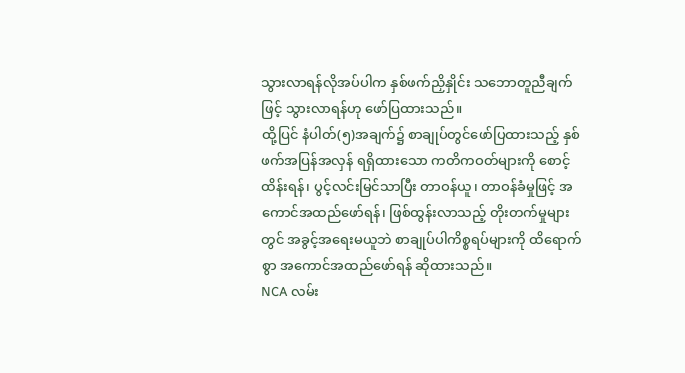သွားလာရန်လိုအပ်ပါက နှစ်ဖက်ညှိနှိုင်း သဘောတူညီချက်ဖြင့် သွားလာရန်ဟု ဖော်ပြထားသည်။
ထို့ပြင် နံပါတ်(၅)အချက်၌ စာချုပ်တွင်ဖော်ပြထားသည့် နှစ်ဖက်အပြန်အလှန် ရရှိထားသော ကတိကဝတ်များကို စောင့်ထိန်းရန်၊ ပွင့်လင်းမြင်သာပြီး တာဝန်ယူ၊ တာဝန်ခံမှုဖြင့် အကောင်အထည်ဖော်ရန်၊ ဖြစ်ထွန်းလာသည့် တိုးတက်မှုများတွင် အခွင့်အရေးမယူဘဲ စာချုပ်ပါကိစ္စရပ်များကို ထိရောက်စွာ အကောင်အထည်ဖော်ရန် ဆိုထားသည်။
NCA လမ်း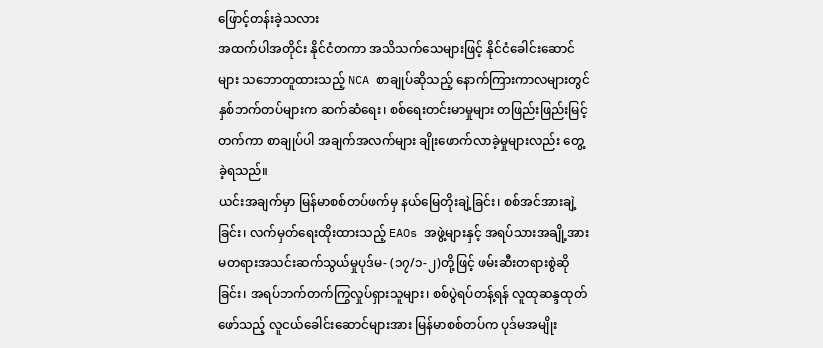ဖြောင့်တန်းခဲ့သလား
အထက်ပါအတိုင်း နိုင်ငံတကာ အသိသက်သေများဖြင့် နိုင်ငံခေါင်းဆောင်များ သဘောတူထားသည့် NCA စာချုပ်ဆိုသည့် နောက်ကြားကာလများတွင် နှစ်ဘက်တပ်များက ဆက်ဆံရေး၊ စစ်ရေးတင်းမာမှုများ တဖြည်းဖြည်းမြင့်တက်ကာ စာချုပ်ပါ အချက်အလက်များ ချိုးဖောက်လာခဲ့မှုများလည်း တွေ့ခဲ့ရသည်။
ယင်းအချက်မှာ မြန်မာစစ်တပ်ဖက်မှ နယ်မြေတိုးချဲ့ခြင်း၊ စစ်အင်အားချဲ့ခြင်း၊ လက်မှတ်ရေးထိုးထားသည့် EAOs အဖွဲ့များနှင့် အရပ်သားအချို့အား မတရားအသင်းဆက်သွယ်မှုပုဒ်မ- (၁၇/၁-၂)တို့ဖြင့် ဖမ်းဆီးတရားစွဲဆိုခြင်း၊ အရပ်ဘက်တက်ကြွလှုပ်ရှားသူများ၊ စစ်ပွဲရပ်တန့်ရန် လူထုဆန္ဒထုတ်ဖော်သည့် လူငယ်ခေါင်းဆောင်များအား မြန်မာစစ်တပ်က ပုဒ်မအမျိုး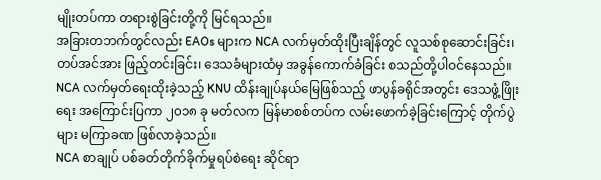မျိုးတပ်ကာ တရားစွဲခြင်းတို့ကို မြင်ရသည်။
အခြားတဘက်တွင်လည်း EAOs များက NCA လက်မှတ်ထိုးပြီးချိန်တွင် လူသစ်စုဆောင်းခြင်း၊ တပ်အင်အား ဖြည့်တင်းခြင်း၊ ဒေသခံများထံမှ အခွန်ကောက်ခံခြင်း စသည်တို့ပါဝင်နေသည်။
NCA လက်မှတ်ရေးထိုးခဲ့သည့် KNU ထိန်းချုပ်နယ်မြေဖြစ်သည့် ဖာပွန်ခရိုင်အတွင်း ဒေသဖွံ့ဖြိုးရေး အကြောင်းပြကာ ၂၀၁၈ ခု မတ်လက မြန်မာစစ်တပ်က လမ်းဖောက်ခဲ့ခြင်းကြောင့် တိုက်ပွဲများ မကြာခဏ ဖြစ်လာခဲ့သည်။
NCA စာချုပ် ပစ်ခတ်တိုက်ခိုက်မှုရပ်စဲရေး ဆိုင်ရာ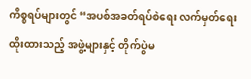ကိစ္စရပ်များတွင် “အပစ်အခတ်ရပ်စဲရေး လက်မှတ်ရေးထိုးထားသည့် အဖွဲ့များနှင့် တိုက်ပွဲမ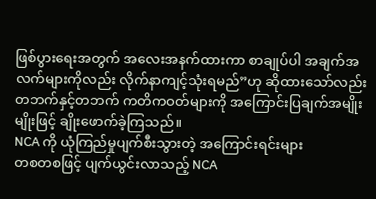ဖြစ်ပွားရေးအတွက် အလေးအနက်ထားကာ စာချုပ်ပါ အချက်အလက်များကိုလည်း လိုက်နာကျင့်သုံးရမည်”ဟု ဆိုထားသော်လည်း တဘက်နှင့်တဘက် ကတိကဝတ်များကို အကြောင်းပြချက်အမျိုးမျိုးဖြင့် ချိုးဖောက်ခဲ့ကြသည်။
NCA ကို ယုံကြည်မှုပျက်စီးသွားတဲ့ အကြောင်းရင်းများ
တစတစဖြင့် ပျက်ယွင်းလာသည့် NCA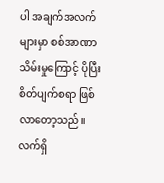ပါ အချက်အလက်များမှာ စစ်အာဏာသိမ်းမှုကြောင့် ပိုပြီး စိတ်ပျက်စရာ ဖြစ်လာတော့သည်။ လက်ရှိ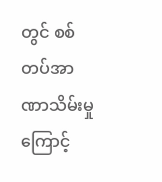တွင် စစ်တပ်အာဏာသိမ်းမှုကြောင့်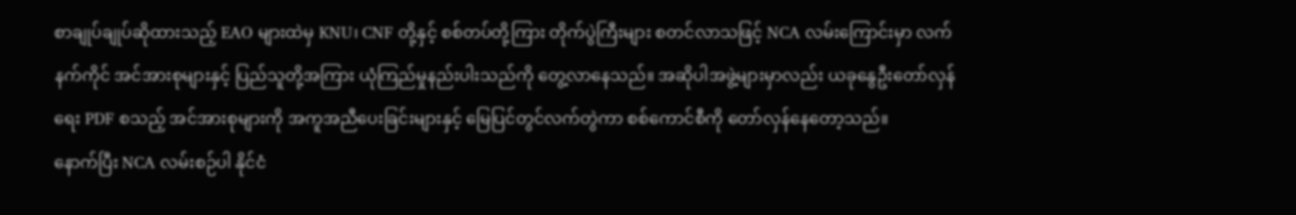စာချုပ်ချုပ်ဆိုထားသည့် EAO များထဲမှ KNU၊ CNF တို့နှင့် စစ်တပ်တို့ကြား တိုက်ပွဲကြီးများ စတင်လာသဖြင့် NCA လမ်းကြောင်းမှာ လက်နက်ကိုင် အင်အားစုများနှင့် ပြည်သူတို့အကြား ယုံကြည်မှုနည်းပါးသည်ကို တွေ့လာနေသည်။ အဆိုပါအဖွဲ့များမှာလည်း ယခုနွေဦးတော်လှန်ရေး PDF စသည့် အင်အားစုများကို အကူအညီပေးခြင်းများနှင့် မြေပြင်တွင်လက်တွဲကာ စစ်ကောင်စီကို တော်လှန်နေတော့သည်။
နောက်ပြီး NCA လမ်းစဉ်ပါ နိုင်ငံ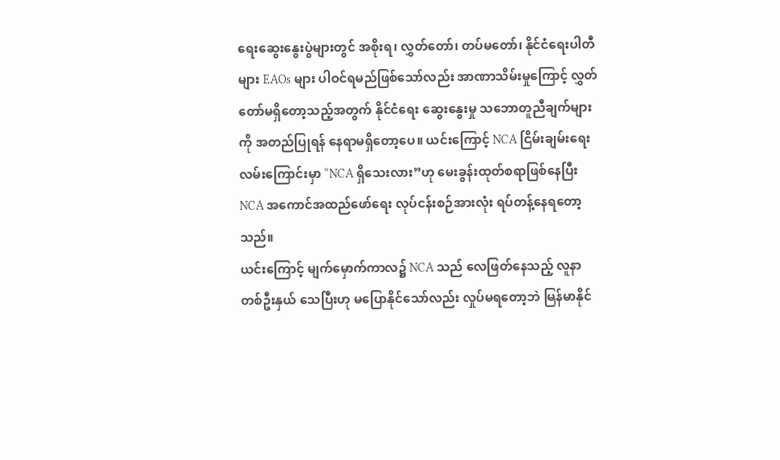ရေးဆွေးနွေးပွဲများတွင် အစိုးရ၊ လွှတ်တော်၊ တပ်မတော်၊ နိုင်ငံရေးပါတီများ EAOs များ ပါဝင်ရမည်ဖြစ်သော်လည်း အာဏာသိမ်းမှုကြောင့် လွှတ်တော်မရှိတော့သည့်အတွက် နိုင်ငံရေး ဆွေးနွေးမှု သဘောတူညီချက်များကို အတည်ပြုရန် နေရာမရှိတော့ပေ။ ယင်းကြောင့် NCA ငြိမ်းချမ်းရေးလမ်းကြောင်းမှာ “NCA ရှိသေးလား”ဟု မေးခွန်းထုတ်စရာဖြစ်နေပြီး NCA အကောင်အထည်ဖော်ရေး လုပ်ငန်းစဉ်အားလုံး ရပ်တန့်နေရတော့သည်။
ယင်းကြောင့် မျက်မှောက်ကာလ၌ NCA သည် လေဖြတ်နေသည့် လူနာတစ်ဦးနှယ် သေပြီးဟု မပြောနိုင်သော်လည်း လှုပ်မရတော့ဘဲ မြန်မာနိုင်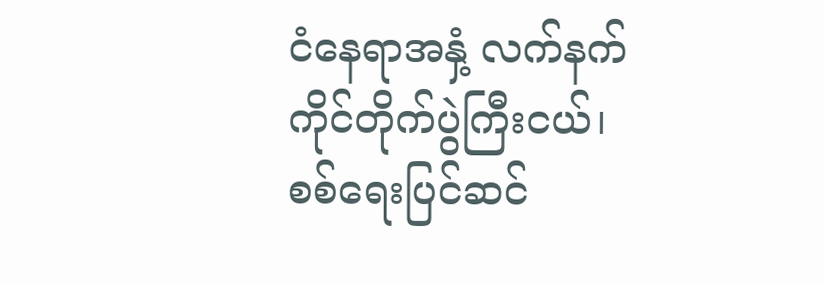ငံနေရာအနှံ့ လက်နက်ကိုင်တိုက်ပွဲကြီးငယ်၊ စစ်ရေးပြင်ဆင်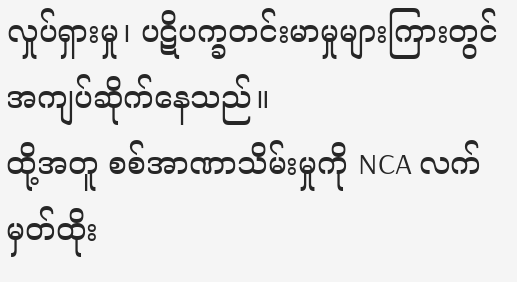လှုပ်ရှားမှု၊ ပဋိပက္ခတင်းမာမှုများကြားတွင် အကျပ်ဆိုက်နေသည်။
ထို့အတူ စစ်အာဏာသိမ်းမှုကို NCA လက်မှတ်ထိုး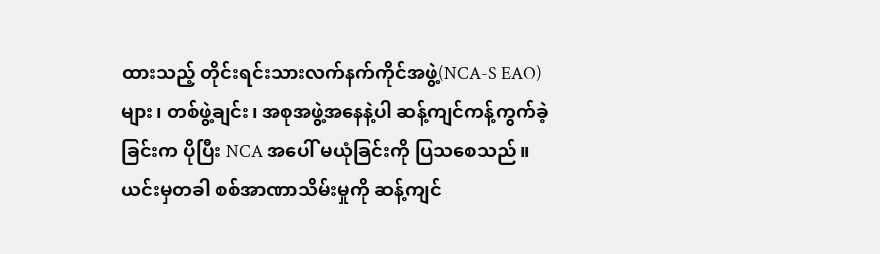ထားသည့် တိုင်းရင်းသားလက်နက်ကိုင်အဖွဲ့(NCA-S EAO)များ၊ တစ်ဖွဲ့ချင်း၊ အစုအဖွဲ့အနေနဲ့ပါ ဆန့်ကျင်ကန့်ကွက်ခဲ့ခြင်းက ပိုပြီး NCA အပေါ် မယုံခြင်းကို ပြသစေသည်။ ယင်းမှတခါ စစ်အာဏာသိမ်းမှုကို ဆန့်ကျင်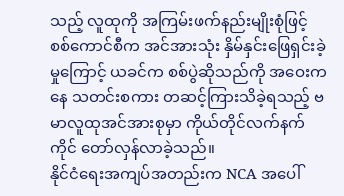သည့် လူထုကို အကြမ်းဖက်နည်းမျိုးစုံဖြင့် စစ်ကောင်စီက အင်အားသုံး နှိမ်နှင်းဖြေရှင်းခဲ့မှုကြောင့် ယခင်က စစ်ပွဲဆိုသည်ကို အဝေးကနေ သတင်းစကား တဆင့်ကြားသိခဲ့ရသည့် ဗမာလူထုအင်အားစုမှာ ကိုယ်တိုင်လက်နက်ကိုင် တော်လှန်လာခဲ့သည်။
နိုင်ငံရေးအကျပ်အတည်းက NCA အပေါ်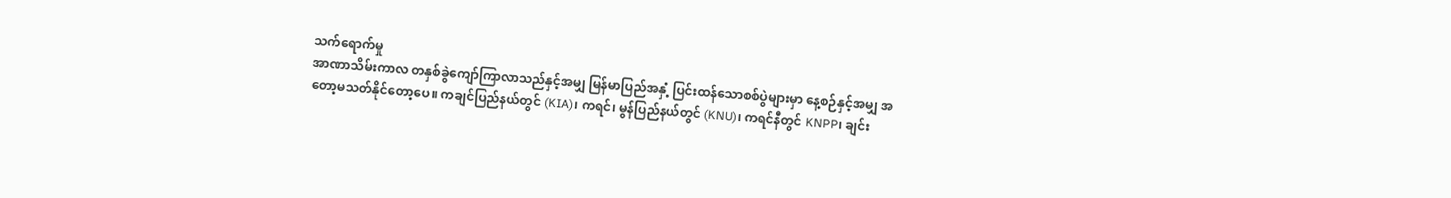သက်ရောက်မှု
အာဏာသိမ်းကာလ တနှစ်ခွဲကျော်ကြာလာသည်နှင့်အမျှ မြန်မာပြည်အနှံ့ ပြင်းထန်သောစစ်ပွဲများမှာ နေ့စဉ်နှင့်အမျှ အတော့မသတ်နိုင်တော့ပေ။ ကချင်ပြည်နယ်တွင် (KIA)၊ ကရင်၊ မွန်ပြည်နယ်တွင် (KNU)၊ ကရင်နီတွင် KNPP၊ ချင်း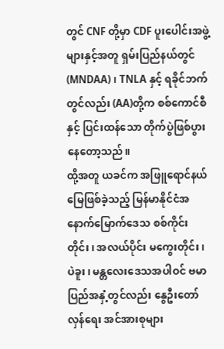တွင် CNF တို့မှာ CDF ပူးပေါင်းအဖွဲ့များနှင့်အတူ ရှမ်းပြည်နယ်တွင် (MNDAA)၊ TNLA နှင့် ရခိုင်ဘက်တွင်လည်း (AA)တို့က စစ်ကောင်စီနှင့် ပြင်းထန်သော တိုက်ပွဲဖြစ်ပွားနေတော့သည်။
ထို့အတူ ယခင်က အဖြူရောင်နယ်မြေဖြစ်ခဲ့သည့် မြန်မာနိုင်ငံအနောက်မြောက်ဒေသ စစ်ကိုင်းတိုင်း၊ အလယ်ပိုင်း မကွေးတိုင်း၊ ပဲခူး၊ မန္တလေးဒေသအပါဝင် ဗမာပြည်အနှံ့တွင်လည်း နွေဦးတော်လှန်ရေး အင်အားစုများ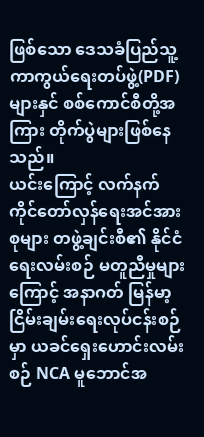ဖြစ်သော ဒေသခံပြည်သူ့ကာကွယ်ရေးတပ်ဖွဲ့(PDF)များနှင် စစ်ကောင်စီတို့အကြား တိုက်ပွဲများဖြစ်နေသည်။
ယင်းကြောင့် လက်နက်ကိုင်တော်လှန်ရေးအင်အားစုများ တဖွဲ့ချင်းစီ၏ နိုင်ငံရေးလမ်းစဉ် မတူညီမှုများကြောင့် အနာဂတ် မြန်မာ့ငြိမ်းချမ်းရေးလုပ်ငန်းစဉ်မှာ ယခင်ရှေးဟောင်းလမ်းစဉ် NCA မူဘောင်အ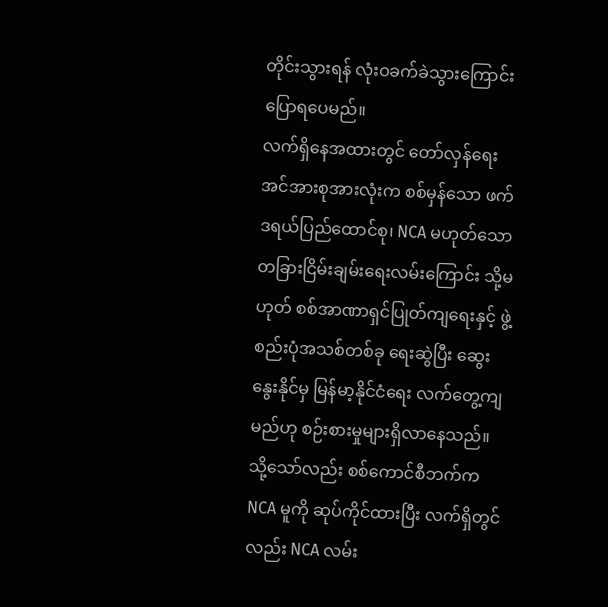တိုင်းသွားရန် လုံးဝခက်ခဲသွားကြောင်း ပြောရပေမည်။
လက်ရှိနေအထားတွင် တော်လှန်ရေးအင်အားစုအားလုံးက စစ်မှန်သော ဖက်ဒရယ်ပြည်ထောင်စု၊ NCA မဟုတ်သော တခြားငြိမ်းချမ်းရေးလမ်းကြောင်း သို့မဟုတ် စစ်အာဏာရှင်ပြုတ်ကျရေးနှင့် ဖွဲ့စည်းပုံအသစ်တစ်ခု ရေးဆွဲပြီး ဆွေးနွေးနိုင်မှ မြန်မာ့နိုင်ငံရေး လက်တွေ့ကျမည်ဟု စဉ်းစားမှုများရှိလာနေသည်။
သို့သော်လည်း စစ်ကောင်စီဘက်က NCA မူကို ဆုပ်ကိုင်ထားပြီး လက်ရှိတွင်လည်း NCA လမ်း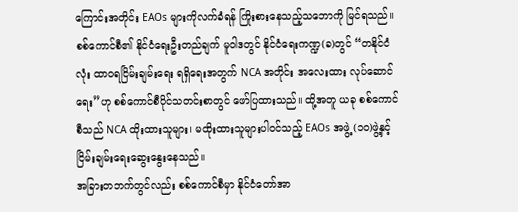ကြောင်းအတိုင်း EAOs များကိုလက်ခံရန် ကြိုးစားနေသည့်သဘောကို မြင်ရသည်။ စစ်ကောင်စီ၏ နိုင်ငံရေးဦးတည်ချက် မူဝါဒတွင် နိုင်ငံရေးကဏ္ဍ(ခ)တွင် “တနိုင်ငံလုံး ထာဝရငြိမ်းချမ်းရေး ရရှိရေးအတွက် NCA အတိုင်း အလေးထား လုပ်ဆောင်ရေး”ဟု စစ်ကောင်စီပိုင်သတင်းစာတွင် ဖော်ပြထားသည်။ ထို့အတူ ယခု စစ်ကောင်စီသည် NCA ထိုးထားသူများ၊ မထိုးထားသူများပါဝင်သည့် EAOs အဖွဲ့ (၁၀)ဖွဲ့နှင့် ငြိမ်းချမ်းရေးဆွေးနွေးနေသည်။
အခြားတဘက်တွင်လည်း စစ်ကောင်စီမှာ နိုင်ငံတော်အာ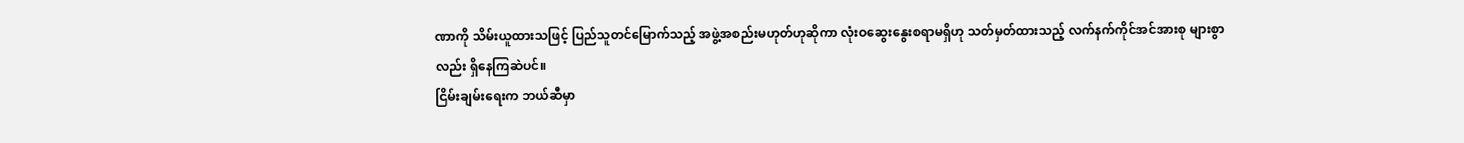ဏာကို သိမ်းယူထားသဖြင့် ပြည်သူတင်မြောက်သည့် အဖွဲ့အစည်းမဟုတ်ဟုဆိုကာ လုံးဝဆွေးနွေးစရာမရှိဟု သတ်မှတ်ထားသည့် လက်နက်ကိုင်အင်အားစု များစွာလည်း ရှိနေကြဆဲပင်။
ငြိမ်းချမ်းရေးက ဘယ်ဆီမှာ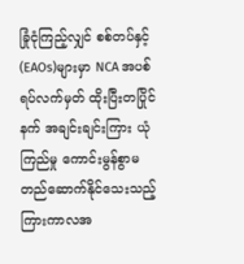ခြုံငုံကြည့်လျှင် စစ်တပ်နှင့် (EAOs)များမှာ NCA အပစ်ရပ်လက်မှတ် ထိုးပြီးတပြိုင်နက် အချင်းချင်းကြား ယုံကြည်မှု ကောင်းမွန်စွာမတည်ဆောက်နိုင်သေးသည့် ကြားကာလအ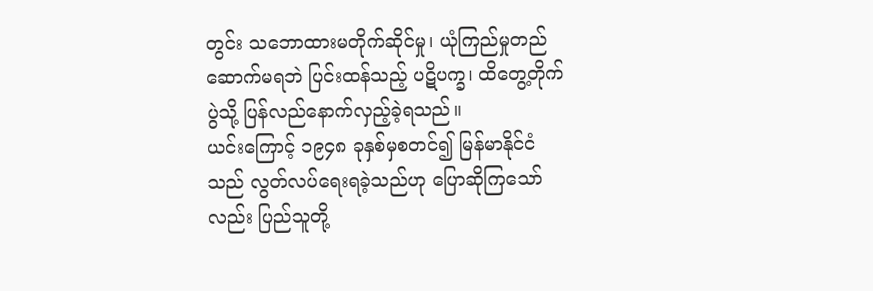တွင်း သဘောထားမတိုက်ဆိုင်မှု၊ ယုံကြည်မှုတည်ဆောက်မရဘဲ ပြင်းထန်သည့် ပဋိပက္ခ၊ ထိတွေ့တိုက်ပွဲသို့ ပြန်လည်နောက်လှည့်ခဲ့ရသည်။
ယင်းကြောင့် ၁၉၄၈ ခုနှစ်မှစတင်၍ မြန်မာနိုင်ငံသည် လွတ်လပ်ရေးရခဲ့သည်ဟု ပြောဆိုကြသော်လည်း ပြည်သူတို့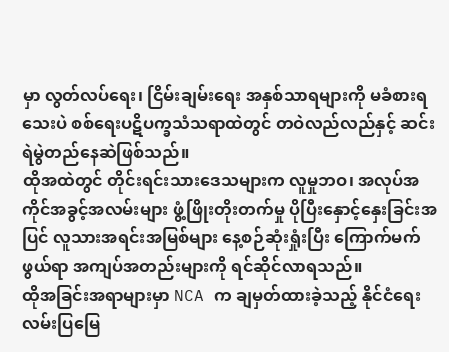မှာ လွတ်လပ်ရေး၊ ငြိမ်းချမ်းရေး အနှစ်သာရများကို မခံစားရသေးပဲ စစ်ရေးပဋိပက္ခသံသရာထဲတွင် တဝဲလည်လည်နှင့် ဆင်းရဲမွဲတည်နေဆဲဖြစ်သည်။
ထိုအထဲတွင် တိုင်းရင်းသားဒေသများက လူမှုဘဝ၊ အလုပ်အကိုင်အခွင့်အလမ်းများ ဖွံ့ဖြိုးတိုးတက်မှု ပိုပြီးနှောင့်နှေးခြင်းအပြင် လူသားအရင်းအမြစ်များ နေ့စဉ်ဆုံးရှုံးပြီး ကြောက်မက်ဖွယ်ရာ အကျပ်အတည်းများကို ရင်ဆိုင်လာရသည်။
ထိုအခြင်းအရာများမှာ NCA က ချမှတ်ထားခဲ့သည့် နိုင်ငံရေးလမ်းပြမြေ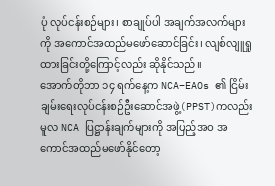ပုံ လုပ်ငန်းစဉ်များ၊ စာချုပ်ပါ အချက်အလက်များကို အကောင်အထည်မဖော်ဆောင်ခြင်း၊ လျစ်လျူရှုထားခြင်းတို့ကြောင့်လည်း ဆိုနိုင်သည်။
အောက်တိုဘာ ၁၄ ရက်နေ့က NCA–EAOs ၏ ငြိမ်းချမ်းရေးလုပ်ငန်းစဉ်ဦးဆောင်အဖွဲ့(PPST)ကလည်း မူလ NCA ပြဋ္ဌာန်းချက်များကို အပြည့်အဝ အကောင်အထည်မဖော်နိုင်တော့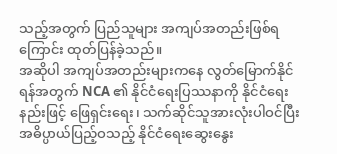သည့်အတွက် ပြည်သူများ အကျပ်အတည်းဖြစ်ရကြောင်း ထုတ်ပြန်ခဲ့သည်။
အဆိုပါ အကျပ်အတည်းများကနေ လွတ်မြောက်နိုင်ရန်အတွက် NCA ၏ နိုင်ငံရေးပြဿနာကို နိုင်ငံရေးနည်းဖြင့် ဖြေရှင်းရေး၊ သက်ဆိုင်သူအားလုံးပါဝင်ပြီး အဓိပ္ပာယ်ပြည့်ဝသည့် နိုင်ငံရေးဆွေးနွေး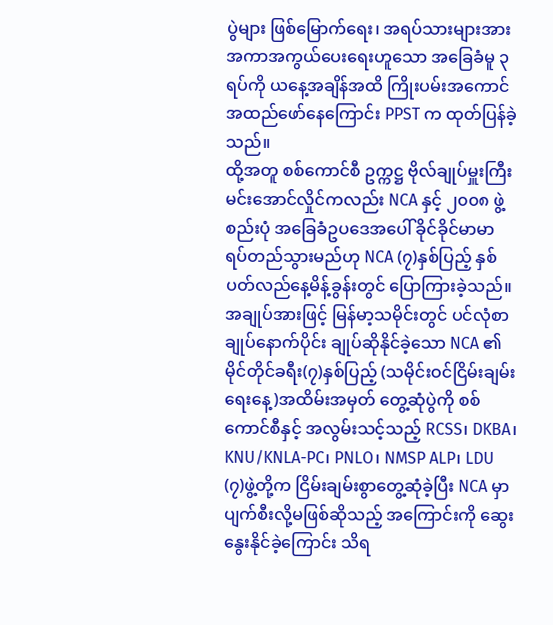ပွဲများ ဖြစ်မြောက်ရေး၊ အရပ်သားများအား အကာအကွယ်ပေးရေးဟူသော အခြေခံမူ ၃ ရပ်ကို ယနေ့အချိန်အထိ ကြိုးပမ်းအကောင်အထည်ဖော်နေကြောင်း PPST က ထုတ်ပြန်ခဲ့သည်။
ထို့အတူ စစ်ကောင်စီ ဥက္ကဋ္ဌ ဗိုလ်ချုပ်မှူးကြီး မင်းအောင်လှိုင်ကလည်း NCA နှင့် ၂၀၀၈ ဖွဲ့စည်းပုံ အခြေခံဥပဒေအပေါ် ခိုင်ခိုင်မာမာ ရပ်တည်သွားမည်ဟု NCA (၇)နှစ်ပြည့် နှစ်ပတ်လည်နေ့မိန့်ခွန်းတွင် ပြောကြားခဲ့သည်။
အချုပ်အားဖြင့် မြန်မာ့သမိုင်းတွင် ပင်လုံစာချုပ်နောက်ပိုင်း ချုပ်ဆိုနိုင်ခဲ့သော NCA ၏ မိုင်တိုင်ခရီး(၇)နှစ်ပြည့် (သမိုင်းဝင်ငြိမ်းချမ်းရေးနေ့)အထိမ်းအမှတ် တွေ့ဆုံပွဲကို စစ်ကောင်စီနှင့် အလွမ်းသင့်သည့် RCSS၊ DKBA၊ KNU/KNLA-PC၊ PNLO၊ NMSP ALP၊ LDU (၇)ဖွဲ့တို့က ငြိမ်းချမ်းစွာတွေ့ဆုံခဲ့ပြီး NCA မှာ ပျက်စီးလို့မဖြစ်ဆိုသည့် အကြောင်းကို ဆွေးနွေးနိုင်ခဲ့ကြောင်း သိရ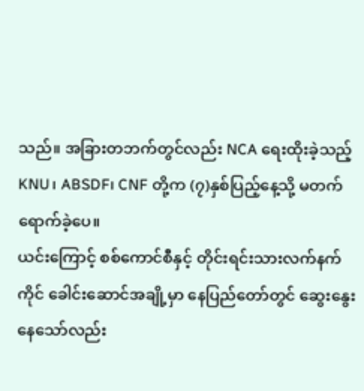သည်။ အခြားတဘက်တွင်လည်း NCA ရေးထိုးခဲ့သည့် KNU၊ ABSDF၊ CNF တို့က (၇)နှစ်ပြည့်နေ့သို့ မတက်ရောက်ခဲ့ပေ။
ယင်းကြောင့် စစ်ကောင်စီနှင့် တိုင်းရင်းသားလက်နက်ကိုင် ခေါင်းဆောင်အချို့မှာ နေပြည်တော်တွင် ဆွေးနွေးနေသော်လည်း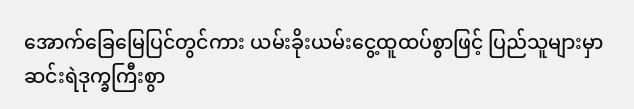အောက်ခြေမြေပြင်တွင်ကား ယမ်းခိုးယမ်းငွေ့ထူထပ်စွာဖြင့် ပြည်သူများမှာ ဆင်းရဲဒုက္ခကြီးစွာ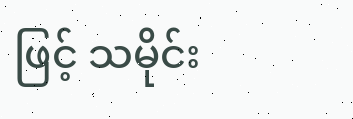ဖြင့် သမိုင်း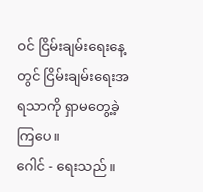ဝင် ငြိမ်းချမ်းရေးနေ့တွင် ငြိမ်းချမ်းရေးအရသာကို ရှာမတွေ့ခဲ့ကြပေ။
ဂေါင် - ရေးသည်။